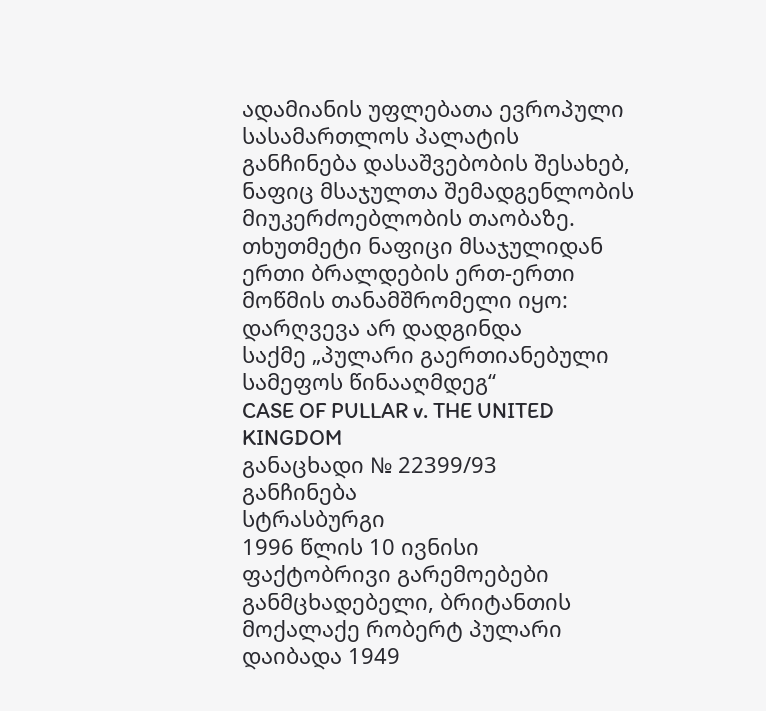ადამიანის უფლებათა ევროპული სასამართლოს პალატის განჩინება დასაშვებობის შესახებ, ნაფიც მსაჯულთა შემადგენლობის მიუკერძოებლობის თაობაზე. თხუთმეტი ნაფიცი მსაჯულიდან ერთი ბრალდების ერთ-ერთი მოწმის თანამშრომელი იყო: დარღვევა არ დადგინდა
საქმე „პულარი გაერთიანებული სამეფოს წინააღმდეგ“
CASE OF PULLAR v. THE UNITED KINGDOM
განაცხადი № 22399/93
განჩინება
სტრასბურგი
1996 წლის 10 ივნისი
ფაქტობრივი გარემოებები
განმცხადებელი, ბრიტანთის მოქალაქე რობერტ პულარი დაიბადა 1949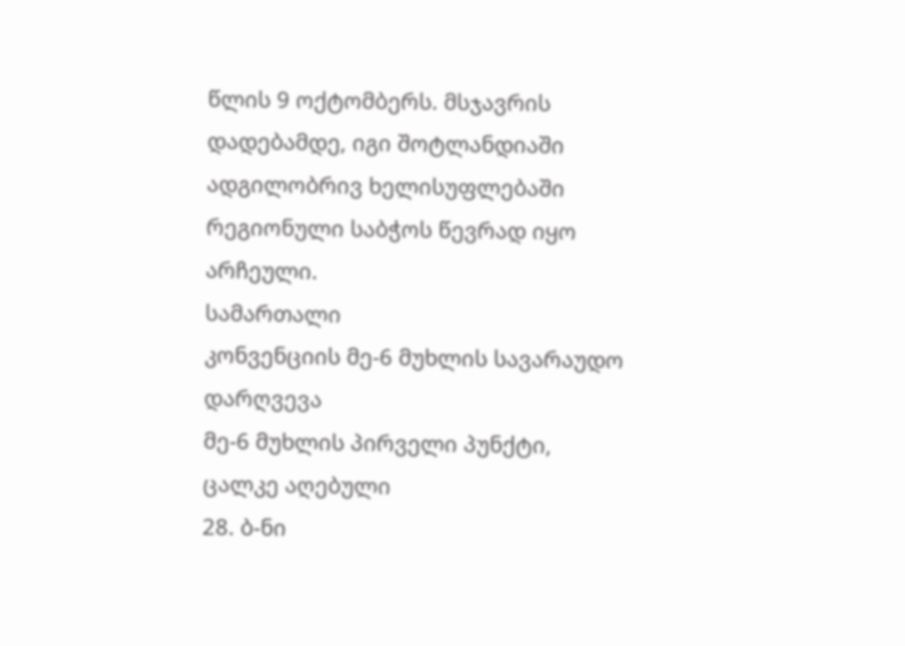წლის 9 ოქტომბერს. მსჯავრის დადებამდე, იგი შოტლანდიაში ადგილობრივ ხელისუფლებაში რეგიონული საბჭოს წევრად იყო არჩეული.
სამართალი
კონვენციის მე-6 მუხლის სავარაუდო დარღვევა
მე-6 მუხლის პირველი პუნქტი, ცალკე აღებული
28. ბ-ნი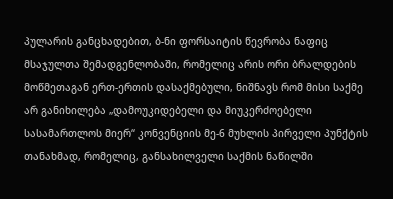პულარის განცხადებით, ბ-ნი ფორსაიტის წევრობა ნაფიც მსაჯულთა შემადგენლობაში, რომელიც არის ორი ბრალდების მოწმეთაგან ერთ-ერთის დასაქმებული, ნიშნავს რომ მისი საქმე არ განიხილება „დამოუკიდებელი და მიუკერძოებელი სასამართლოს მიერ“ კონვენციის მე-6 მუხლის პირველი პუნქტის თანახმად, რომელიც, განსახილველი საქმის ნაწილში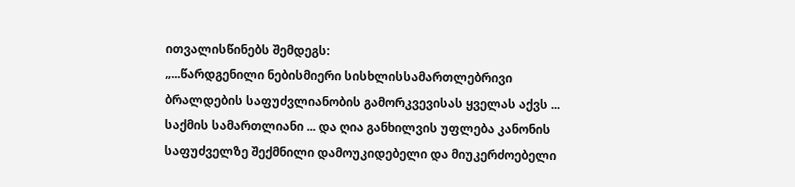ითვალისწინებს შემდეგს:
„...წარდგენილი ნებისმიერი სისხლისსამართლებრივი ბრალდების საფუძვლიანობის გამორკვევისას ყველას აქვს ... საქმის სამართლიანი ... და ღია განხილვის უფლება კანონის საფუძველზე შექმნილი დამოუკიდებელი და მიუკერძოებელი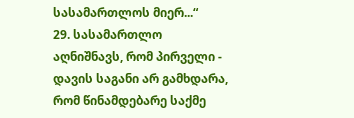სასამართლოს მიერ...“
29. სასამართლო აღნიშნავს, რომ პირველი - დავის საგანი არ გამხდარა, რომ წინამდებარე საქმე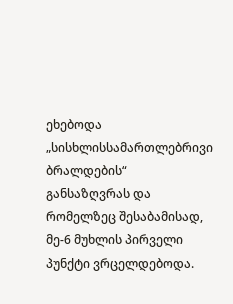ეხებოდა „სისხლისსამართლებრივი ბრალდების“ განსაზღვრას და რომელზეც შესაბამისად, მე-6 მუხლის პირველი პუნქტი ვრცელდებოდა.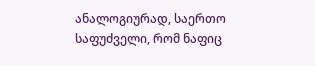ანალოგიურად, საერთო საფუძველი, რომ ნაფიც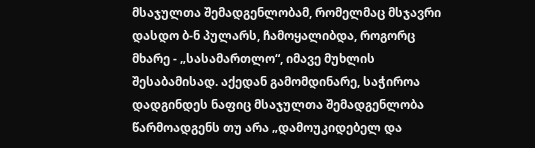მსაჯულთა შემადგენლობამ, რომელმაც მსჯავრი დასდო ბ-ნ პულარს, ჩამოყალიბდა, როგორც მხარე - „სასამართლო“, იმავე მუხლის შესაბამისად. აქედან გამომდინარე, საჭიროა დადგინდეს ნაფიც მსაჯულთა შემადგენლობა წარმოადგენს თუ არა „დამოუკიდებელ და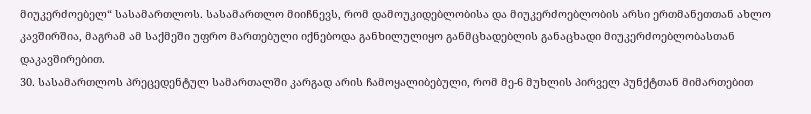მიუკერძოებელ“ სასამართლოს. სასამართლო მიიჩნევს, რომ დამოუკიდებლობისა და მიუკერძოებლობის არსი ერთმანეთთან ახლო კავშირშია, მაგრამ ამ საქმეში უფრო მართებული იქნებოდა განხილულიყო განმცხადებლის განაცხადი მიუკერძოებლობასთან დაკავშირებით.
30. სასამართლოს პრეცედენტულ სამართალში კარგად არის ჩამოყალიბებული, რომ მე-6 მუხლის პირველ პუნქტთან მიმართებით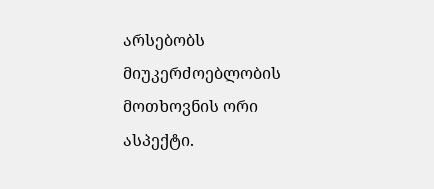არსებობს მიუკერძოებლობის მოთხოვნის ორი ასპექტი.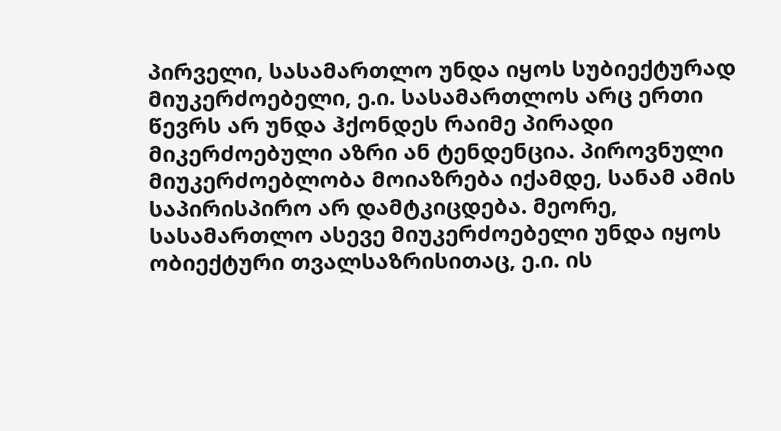პირველი, სასამართლო უნდა იყოს სუბიექტურად მიუკერძოებელი, ე.ი. სასამართლოს არც ერთი წევრს არ უნდა ჰქონდეს რაიმე პირადი მიკერძოებული აზრი ან ტენდენცია. პიროვნული მიუკერძოებლობა მოიაზრება იქამდე, სანამ ამის საპირისპირო არ დამტკიცდება. მეორე, სასამართლო ასევე მიუკერძოებელი უნდა იყოს ობიექტური თვალსაზრისითაც, ე.ი. ის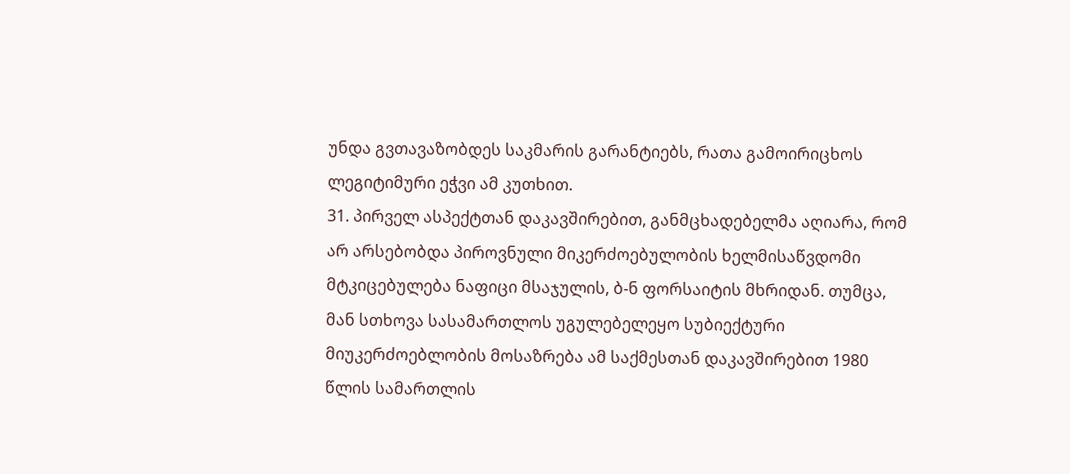უნდა გვთავაზობდეს საკმარის გარანტიებს, რათა გამოირიცხოს ლეგიტიმური ეჭვი ამ კუთხით.
31. პირველ ასპექტთან დაკავშირებით, განმცხადებელმა აღიარა, რომ არ არსებობდა პიროვნული მიკერძოებულობის ხელმისაწვდომი მტკიცებულება ნაფიცი მსაჯულის, ბ-ნ ფორსაიტის მხრიდან. თუმცა, მან სთხოვა სასამართლოს უგულებელეყო სუბიექტური მიუკერძოებლობის მოსაზრება ამ საქმესთან დაკავშირებით 1980 წლის სამართლის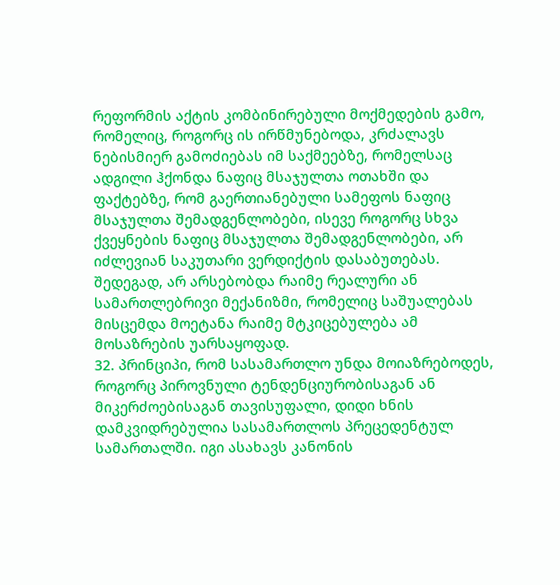რეფორმის აქტის კომბინირებული მოქმედების გამო, რომელიც, როგორც ის ირწმუნებოდა, კრძალავს ნებისმიერ გამოძიებას იმ საქმეებზე, რომელსაც ადგილი ჰქონდა ნაფიც მსაჯულთა ოთახში და ფაქტებზე, რომ გაერთიანებული სამეფოს ნაფიც მსაჯულთა შემადგენლობები, ისევე როგორც სხვა ქვეყნების ნაფიც მსაჯულთა შემადგენლობები, არ იძლევიან საკუთარი ვერდიქტის დასაბუთებას. შედეგად, არ არსებობდა რაიმე რეალური ან სამართლებრივი მექანიზმი, რომელიც საშუალებას მისცემდა მოეტანა რაიმე მტკიცებულება ამ მოსაზრების უარსაყოფად.
32. პრინციპი, რომ სასამართლო უნდა მოიაზრებოდეს, როგორც პიროვნული ტენდენციურობისაგან ან მიკერძოებისაგან თავისუფალი, დიდი ხნის დამკვიდრებულია სასამართლოს პრეცედენტულ სამართალში. იგი ასახავს კანონის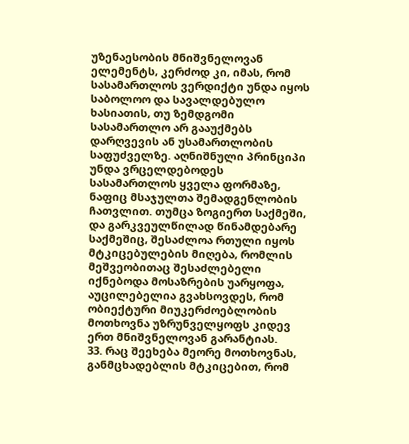უზენაესობის მნიშვნელოვან ელემენტს, კერძოდ კი, იმას, რომ სასამართლოს ვერდიქტი უნდა იყოს საბოლოო და სავალდებულო ხასიათის, თუ ზემდგომი სასამართლო არ გააუქმებს დარღვევის ან უსამართლობის საფუძველზე. აღნიშნული პრინციპი უნდა ვრცელდებოდეს სასამართლოს ყველა ფორმაზე, ნაფიც მსაჯულთა შემადგენლობის ჩათვლით. თუმცა ზოგიერთ საქმეში, და გარკვეულწილად წინამდებარე საქმეშიც, შესაძლოა რთული იყოს მტკიცებულების მიღება, რომლის მეშვეობითაც შესაძლებელი იქნებოდა მოსაზრების უარყოფა, აუცილებელია გვახსოვდეს, რომ ობიექტური მიუკერძოებლობის მოთხოვნა უზრუნველყოფს კიდევ ერთ მნიშვნელოვან გარანტიას.
33. რაც შეეხება მეორე მოთხოვნას, განმცხადებლის მტკიცებით, რომ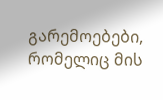გარემოებები, რომელიც მის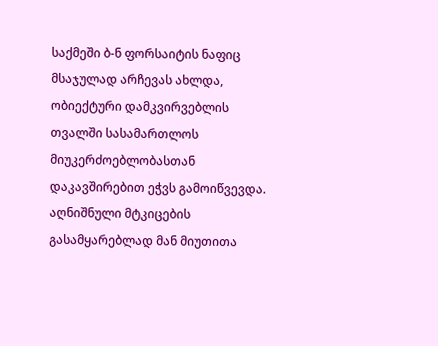საქმეში ბ-ნ ფორსაიტის ნაფიც მსაჯულად არჩევას ახლდა, ობიექტური დამკვირვებლის თვალში სასამართლოს მიუკერძოებლობასთან დაკავშირებით ეჭვს გამოიწვევდა. აღნიშნული მტკიცების გასამყარებლად მან მიუთითა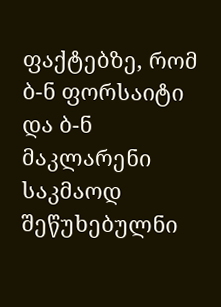ფაქტებზე, რომ ბ-ნ ფორსაიტი და ბ-ნ მაკლარენი საკმაოდ შეწუხებულნი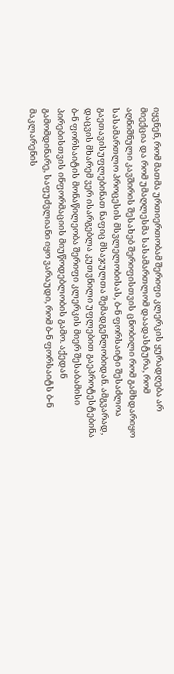იყვნენ, რომ მათმა ურთიერთობამ შერიფი კლერკის ყურადღება არ მიექცია და რომ უმაღლესმა სასამართლომ დაადასტურა, რომ აღნიშნული კავშირის შესახებ შერიფისთვის ცნობილი რომ გამხდარიყო სასამართლო პროცესის მსვლელობისას, ბ-ნ ფორსაიტი შესაძლოა გაეთავისუფლებინათ ნაფიც მსაჯულთა შემადგენლობიდან. ამგვარად, დაცვის მხარემ ვერ ისარგებლა კუთვნილი უფლებით გაეპროტესტებინა ბ-ნ ფორსაიტის მონაწილეობა შერიფი კლერკის მიერ შესაბამისი პირებისთვის ინფორმაციის მიუწოდებლობის გამო. აქედან გამომდინარე, საფუძვლიანი იყო ვარაუდი, რომ ბ-ნ ფორსაიტს ბ-ნ მაკლარენის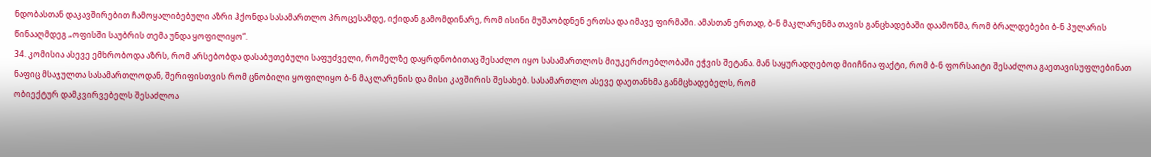ნდობასთან დაკავშირებით ჩამოყალიბებული აზრი ჰქონდა სასამართლო პროცესამდე, იქიდან გამომდინარე, რომ ისინი მუშაობდნენ ერთსა და იმავე ფირმაში. ამასთან ერთად, ბ-ნ მაკლარენმა თავის განცხადებაში დაამოწმა, რომ ბრალდებები ბ-ნ პულარის წინააღმდეგ „ოფისში საუბრის თემა უნდა ყოფილიყო“.
34. კომისია ასევე ემხრობოდა აზრს, რომ არსებობდა დასაბუთებული საფუძველი, რომელზე დაყრდნობითაც შესაძლო იყო სასამართლოს მიუკერძოებლობაში ეჭვის შეტანა. მან საყურადღებოდ მიიჩნია ფაქტი, რომ ბ-ნ ფორსაიტი შესაძლოა გაეთავისუფლებინათ ნაფიც მსაჯულთა სასამართლოდან, შერიფისთვის რომ ცნობილი ყოფილიყო ბ-ნ მაკლარენის და მისი კავშირის შესახებ. სასამართლო ასევე დაეთანხმა განმცხადებელს, რომ
ობიექტურ დამკვირვებელს შესაძლოა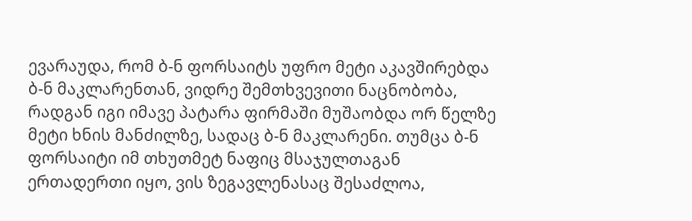ევარაუდა, რომ ბ-ნ ფორსაიტს უფრო მეტი აკავშირებდა ბ-ნ მაკლარენთან, ვიდრე შემთხვევითი ნაცნობობა, რადგან იგი იმავე პატარა ფირმაში მუშაობდა ორ წელზე მეტი ხნის მანძილზე, სადაც ბ-ნ მაკლარენი. თუმცა ბ-ნ ფორსაიტი იმ თხუთმეტ ნაფიც მსაჯულთაგან ერთადერთი იყო, ვის ზეგავლენასაც შესაძლოა,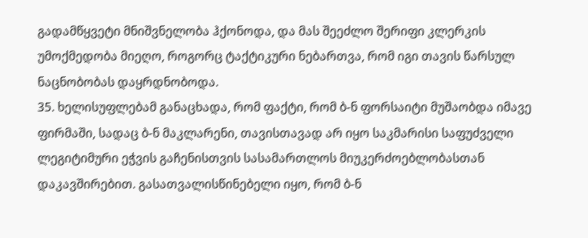გადამწყვეტი მნიშვნელობა ჰქონოდა, და მას შეეძლო შერიფი კლერკის უმოქმედობა მიეღო, როგორც ტაქტიკური ნებართვა, რომ იგი თავის წარსულ ნაცნობობას დაყრდნობოდა.
35. ხელისუფლებამ განაცხადა, რომ ფაქტი, რომ ბ-ნ ფორსაიტი მუშაობდა იმავე ფირმაში, სადაც ბ-ნ მაკლარენი, თავისთავად არ იყო საკმარისი საფუძველი ლეგიტიმური ეჭვის გაჩენისთვის სასამართლოს მიუკერძოებლობასთან დაკავშირებით. გასათვალისწინებელი იყო, რომ ბ-ნ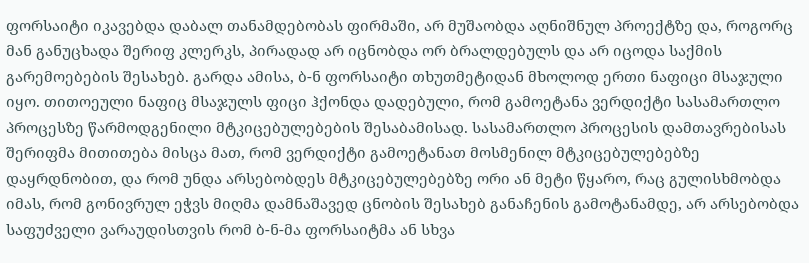ფორსაიტი იკავებდა დაბალ თანამდებობას ფირმაში, არ მუშაობდა აღნიშნულ პროექტზე და, როგორც მან განუცხადა შერიფ კლერკს, პირადად არ იცნობდა ორ ბრალდებულს და არ იცოდა საქმის გარემოებების შესახებ. გარდა ამისა, ბ-ნ ფორსაიტი თხუთმეტიდან მხოლოდ ერთი ნაფიცი მსაჯული იყო. თითოეული ნაფიც მსაჯულს ფიცი ჰქონდა დადებული, რომ გამოეტანა ვერდიქტი სასამართლო პროცესზე წარმოდგენილი მტკიცებულებების შესაბამისად. სასამართლო პროცესის დამთავრებისას შერიფმა მითითება მისცა მათ, რომ ვერდიქტი გამოეტანათ მოსმენილ მტკიცებულებებზე დაყრდნობით, და რომ უნდა არსებობდეს მტკიცებულებებზე ორი ან მეტი წყარო, რაც გულისხმობდა იმას, რომ გონივრულ ეჭვს მიღმა დამნაშავედ ცნობის შესახებ განაჩენის გამოტანამდე, არ არსებობდა საფუძველი ვარაუდისთვის რომ ბ-ნ-მა ფორსაიტმა ან სხვა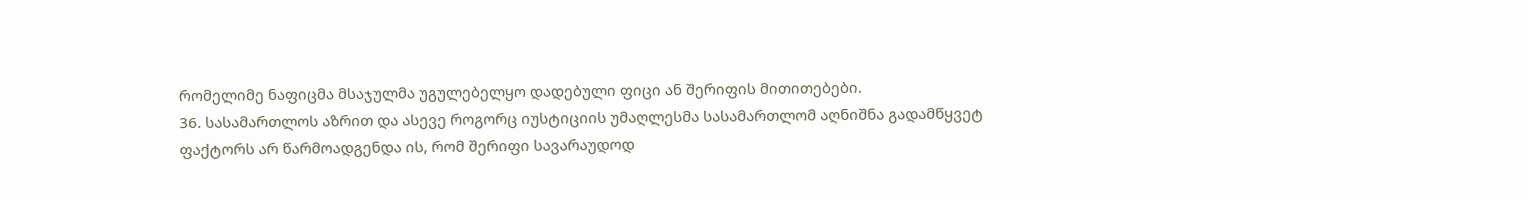რომელიმე ნაფიცმა მსაჯულმა უგულებელყო დადებული ფიცი ან შერიფის მითითებები.
36. სასამართლოს აზრით და ასევე როგორც იუსტიციის უმაღლესმა სასამართლომ აღნიშნა გადამწყვეტ ფაქტორს არ წარმოადგენდა ის, რომ შერიფი სავარაუდოდ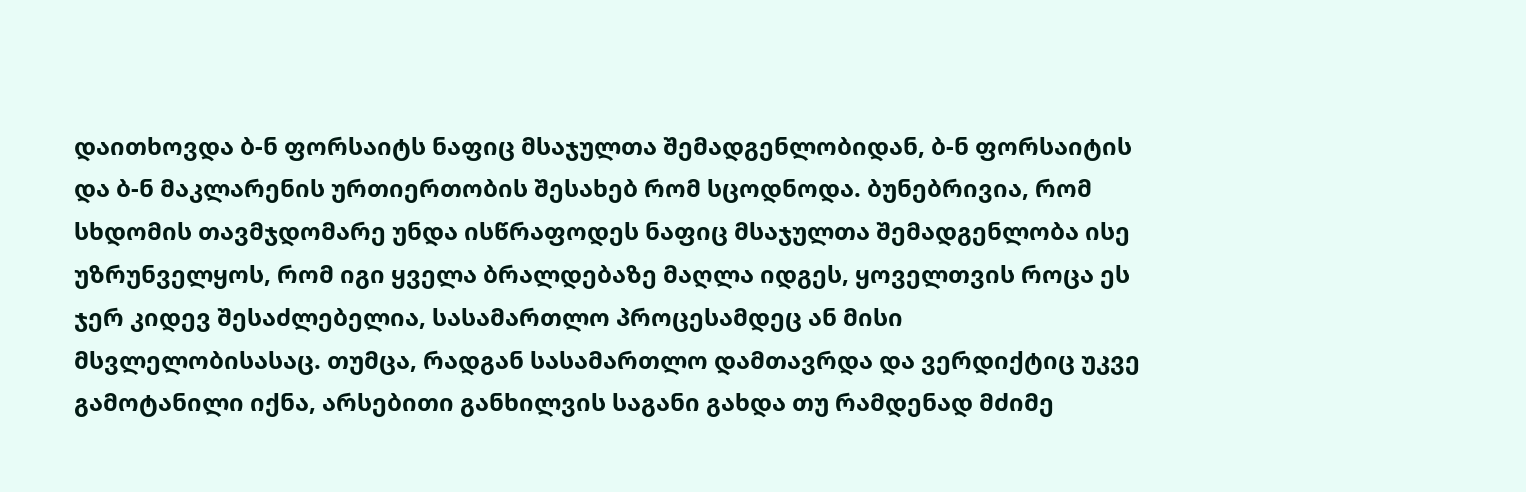დაითხოვდა ბ-ნ ფორსაიტს ნაფიც მსაჯულთა შემადგენლობიდან, ბ-ნ ფორსაიტის და ბ-ნ მაკლარენის ურთიერთობის შესახებ რომ სცოდნოდა. ბუნებრივია, რომ სხდომის თავმჯდომარე უნდა ისწრაფოდეს ნაფიც მსაჯულთა შემადგენლობა ისე უზრუნველყოს, რომ იგი ყველა ბრალდებაზე მაღლა იდგეს, ყოველთვის როცა ეს ჯერ კიდევ შესაძლებელია, სასამართლო პროცესამდეც ან მისი მსვლელობისასაც. თუმცა, რადგან სასამართლო დამთავრდა და ვერდიქტიც უკვე გამოტანილი იქნა, არსებითი განხილვის საგანი გახდა თუ რამდენად მძიმე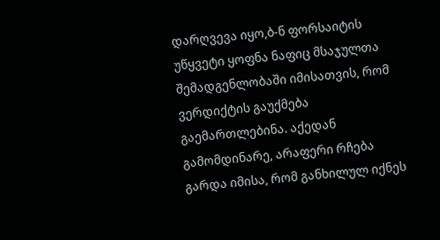დარღვევა იყო,ბ-ნ ფორსაიტის უწყვეტი ყოფნა ნაფიც მსაჯულთა შემადგენლობაში იმისათვის, რომ ვერდიქტის გაუქმება გაემართლებინა. აქედან გამომდინარე, არაფერი რჩება გარდა იმისა, რომ განხილულ იქნეს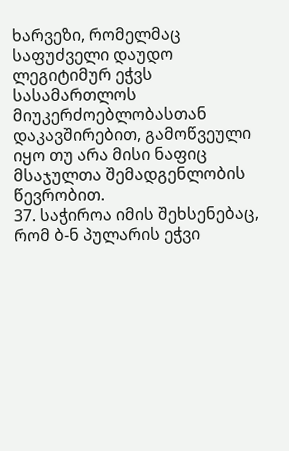ხარვეზი, რომელმაც საფუძველი დაუდო ლეგიტიმურ ეჭვს სასამართლოს მიუკერძოებლობასთან დაკავშირებით, გამოწვეული იყო თუ არა მისი ნაფიც მსაჯულთა შემადგენლობის წევრობით.
37. საჭიროა იმის შეხსენებაც, რომ ბ-ნ პულარის ეჭვი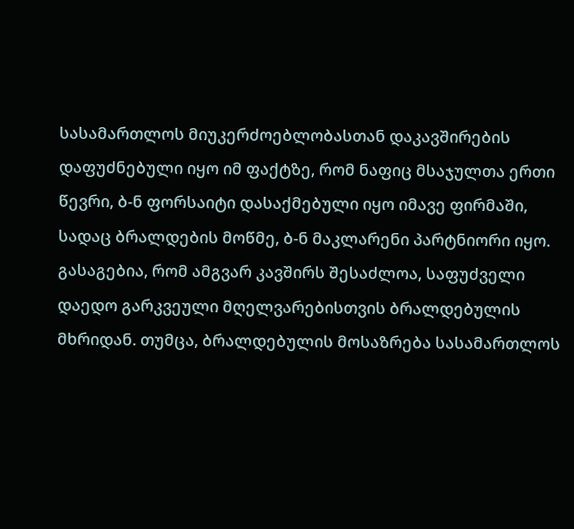სასამართლოს მიუკერძოებლობასთან დაკავშირების დაფუძნებული იყო იმ ფაქტზე, რომ ნაფიც მსაჯულთა ერთი წევრი, ბ-ნ ფორსაიტი დასაქმებული იყო იმავე ფირმაში, სადაც ბრალდების მოწმე, ბ-ნ მაკლარენი პარტნიორი იყო. გასაგებია, რომ ამგვარ კავშირს შესაძლოა, საფუძველი დაედო გარკვეული მღელვარებისთვის ბრალდებულის მხრიდან. თუმცა, ბრალდებულის მოსაზრება სასამართლოს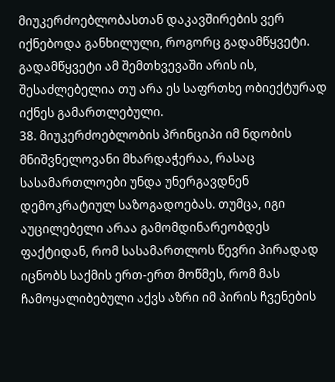მიუკერძოებლობასთან დაკავშირების ვერ იქნებოდა განხილული, როგორც გადამწყვეტი. გადამწყვეტი ამ შემთხვევაში არის ის, შესაძლებელია თუ არა ეს საფრთხე ობიექტურად იქნეს გამართლებული.
38. მიუკერძოებლობის პრინციპი იმ ნდობის მნიშვნელოვანი მხარდაჭერაა, რასაც სასამართლოები უნდა უნერგავდნენ დემოკრატიულ საზოგადოებას. თუმცა, იგი აუცილებელი არაა გამომდინარეობდეს ფაქტიდან, რომ სასამართლოს წევრი პირადად იცნობს საქმის ერთ-ერთ მოწმეს, რომ მას ჩამოყალიბებული აქვს აზრი იმ პირის ჩვენების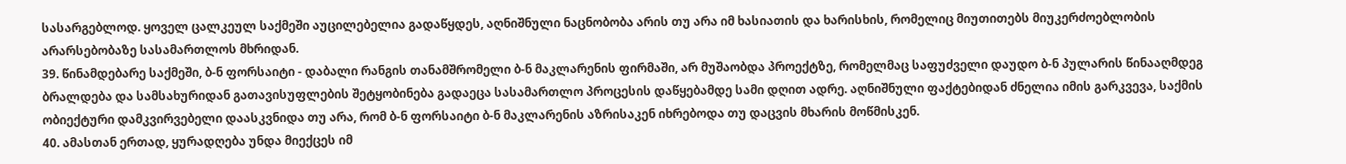სასარგებლოდ. ყოველ ცალკეულ საქმეში აუცილებელია გადაწყდეს, აღნიშნული ნაცნობობა არის თუ არა იმ ხასიათის და ხარისხის, რომელიც მიუთითებს მიუკერძოებლობის არარსებობაზე სასამართლოს მხრიდან.
39. წინამდებარე საქმეში, ბ-ნ ფორსაიტი - დაბალი რანგის თანამშრომელი ბ-ნ მაკლარენის ფირმაში, არ მუშაობდა პროექტზე, რომელმაც საფუძველი დაუდო ბ-ნ პულარის წინააღმდეგ ბრალდება და სამსახურიდან გათავისუფლების შეტყობინება გადაეცა სასამართლო პროცესის დაწყებამდე სამი დღით ადრე. აღნიშნული ფაქტებიდან ძნელია იმის გარკვევა, საქმის ობიექტური დამკვირვებელი დაასკვნიდა თუ არა, რომ ბ-ნ ფორსაიტი ბ-ნ მაკლარენის აზრისაკენ იხრებოდა თუ დაცვის მხარის მოწმისკენ.
40. ამასთან ერთად, ყურადღება უნდა მიექცეს იმ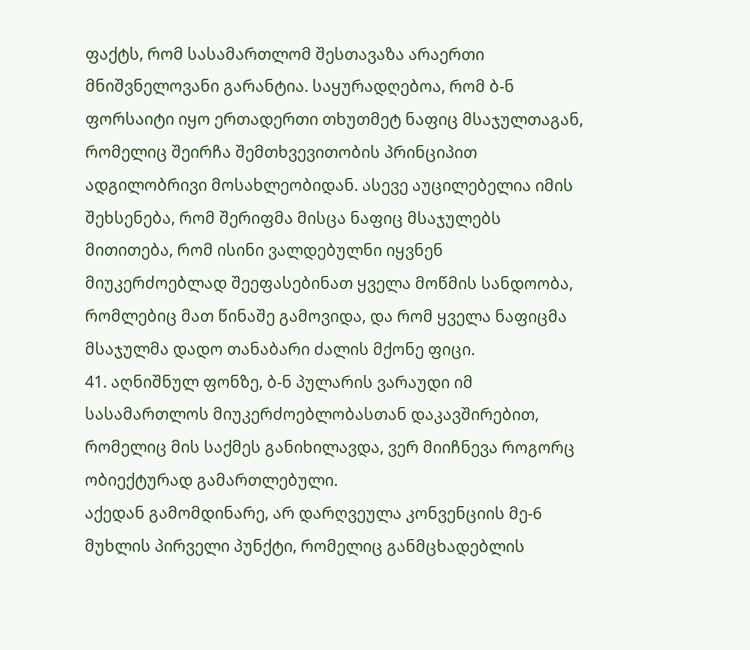ფაქტს, რომ სასამართლომ შესთავაზა არაერთი მნიშვნელოვანი გარანტია. საყურადღებოა, რომ ბ-ნ ფორსაიტი იყო ერთადერთი თხუთმეტ ნაფიც მსაჯულთაგან, რომელიც შეირჩა შემთხვევითობის პრინციპით ადგილობრივი მოსახლეობიდან. ასევე აუცილებელია იმის შეხსენება, რომ შერიფმა მისცა ნაფიც მსაჯულებს მითითება, რომ ისინი ვალდებულნი იყვნენ მიუკერძოებლად შეეფასებინათ ყველა მოწმის სანდოობა, რომლებიც მათ წინაშე გამოვიდა, და რომ ყველა ნაფიცმა მსაჯულმა დადო თანაბარი ძალის მქონე ფიცი.
41. აღნიშნულ ფონზე, ბ-ნ პულარის ვარაუდი იმ სასამართლოს მიუკერძოებლობასთან დაკავშირებით, რომელიც მის საქმეს განიხილავდა, ვერ მიიჩნევა როგორც ობიექტურად გამართლებული.
აქედან გამომდინარე, არ დარღვეულა კონვენციის მე-6 მუხლის პირველი პუნქტი, რომელიც განმცხადებლის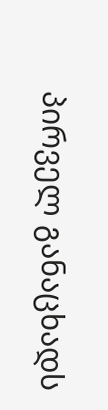პირველ განაცხადს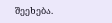შეეხება.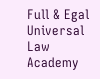Full & Egal Universal Law Academy